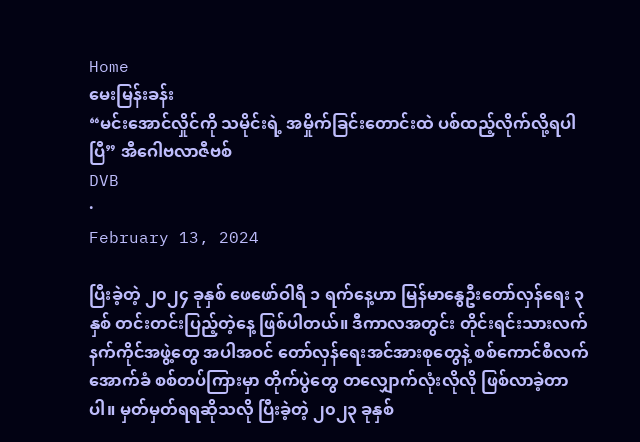Home
မေးမြန်းခန်း
“မင်းအောင်လှိုင်ကို သမိုင်းရဲ့ အမှိုက်ခြင်းတောင်းထဲ ပစ်ထည့်လိုက်လို့ရပါပြီ” အီဂေါဗလာဇီဗစ်
DVB
·
February 13, 2024

ပြီးခဲ့တဲ့ ၂၀၂၄ ခုနှစ် ဖေဖော်ဝါရီ ၁ ရက်နေ့ဟာ မြန်မာနွေဦးတော်လှန်ရေး ၃ နှစ် တင်းတင်းပြည့်တဲ့နေ့ ဖြစ်ပါတယ်။ ဒီကာလအတွင်း တိုင်းရင်းသားလက်နက်ကိုင်အဖွဲ့တွေ အပါအဝင် တော်လှန်ရေးအင်အားစုတွေနဲ့ စစ်ကောင်စီလက်အောက်ခံ စစ်တပ်ကြားမှာ တိုက်ပွဲတွေ တလျှောက်လုံးလိုလို ဖြစ်လာခဲ့တာပါ။ မှတ်မှတ်ရရဆိုသလို ပြီးခဲ့တဲ့ ၂၀၂၃ ခုနှစ်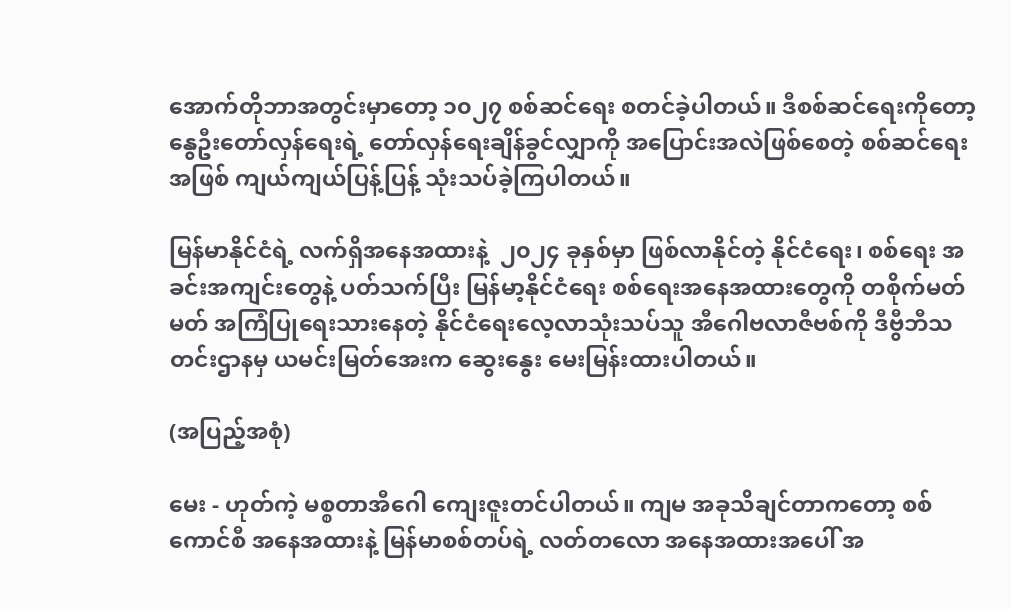အောက်တိုဘာအတွင်းမှာတော့ ၁၀၂၇ စစ်ဆင်ရေး စတင်ခဲ့ပါတယ်။ ဒီစစ်ဆင်ရေးကိုတော့ နွေဦးတော်လှန်ရေးရဲ့ တော်လှန်ရေးချိန်ခွင်လျှာကို အပြောင်းအလဲဖြစ်စေတဲ့ စစ်ဆင်ရေးအဖြစ် ကျယ်ကျယ်ပြန့်ပြန့် သုံးသပ်ခဲ့ကြပါတယ်။

မြန်မာနိုင်ငံရဲ့ လက်ရှိအနေအထားနဲ့  ၂၀၂၄ ခုနှစ်မှာ ဖြစ်လာနိုင်တဲ့ နိုင်ငံရေး၊ စစ်ရေး အခင်းအကျင်းတွေနဲ့ ပတ်သက်ပြီး မြန်မာ့နိုင်ငံရေး စစ်ရေးအနေအထားတွေကို တစိုက်မတ်မတ် အကြံပြုရေးသားနေတဲ့ နိုင်ငံရေးလေ့လာသုံးသပ်သူ အီဂေါဗလာဇီဗစ်ကို ဒီဗွီဘီသတင်းဌာနမှ ယမင်းမြတ်အေးက ဆွေးနွေး မေးမြန်းထားပါတယ်။

(အပြည့်အစုံ)

မေး - ဟုတ်ကဲ့ မစ္စတာအီ‌ဂေါ ကျေးဇူးတင်ပါတယ်။ ကျမ အခုသိချင်တာကတော့ စစ်ကောင်စီ အနေအထားနဲ့ မြန်မာစစ်တပ်ရဲ့ လတ်တလော အနေအထားအပေါ် အ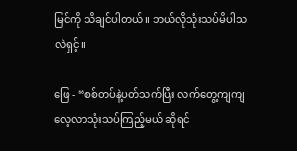မြင်ကို သိချင်ပါတယ်။ ဘယ်လိုသုံးသပ်မိပါသလဲရှင့်။

ဖြေ - “စစ်တပ်နဲ့ပတ်သက်ပြီး လက်တွေ့ကျကျ လေ့လာသုံးသပ်ကြည့်မယ် ဆိုရင်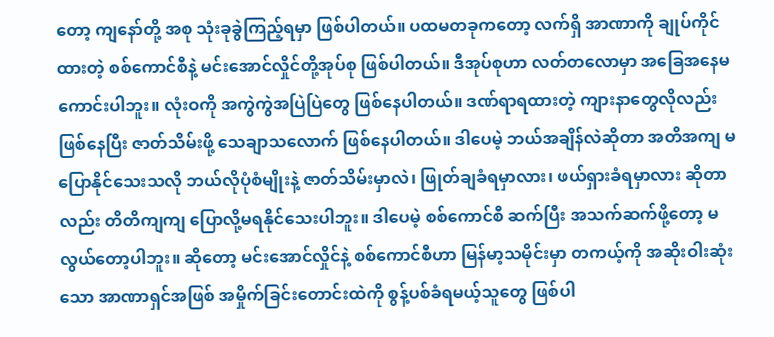တော့ ကျနော်တို့ အစု သုံးခုခွဲကြည့်ရမှာ ဖြစ်ပါတယ်။ ပထမတခုကတော့ လက်ရှိ အာဏာကို ချုပ်ကိုင်ထားတဲ့ စစ်ကောင်စီနဲ့ မင်းအောင်လှိုင်တို့အုပ်စု ဖြစ်ပါတယ်။ ဒီအုပ်စုဟာ လတ်တလောမှာ အခြေအနေမကောင်းပါဘူး။ လုံးဝကို အကွဲကွဲအပြဲပြဲတွေ ဖြစ်နေပါတယ်။ ဒဏ်ရာရထားတဲ့ ကျားနာတွေလိုလည်း ဖြစ်နေပြီး ဇာတ်သိမ်းဖို့ သေချာသလောက် ဖြစ်နေပါတယ်။ ဒါပေမဲ့ ဘယ်အချိန်လဲဆိုတာ အတိအကျ မပြောနိုင်သေးသလို ဘယ်လိုပုံစံမျိုးနဲ့ ဇာတ်သိမ်းမှာလဲ၊ ဖြုတ်ချခံရမှာလား၊ ဖယ်ရှားခံရမှာလား ဆိုတာလည်း တိတိကျကျ ပြောလို့မရနိုင်သေးပါဘူး။ ဒါပေမဲ့ စစ်ကောင်စီ ဆက်ပြီး အသက်ဆက်ဖို့တော့ မလွယ်တော့ပါဘူး။ ဆိုတော့ မင်းအောင်လှိုင်နဲ့ စစ်ကောင်စီဟာ မြန်မာ့သမိုင်းမှာ တကယ့်ကို အဆိုးဝါးဆုံးသော အာဏာရှင်အဖြစ် အမှိုက်ခြင်းတောင်းထဲကို စွန့်ပစ်ခံရမယ့်သူတွေ ဖြစ်ပါ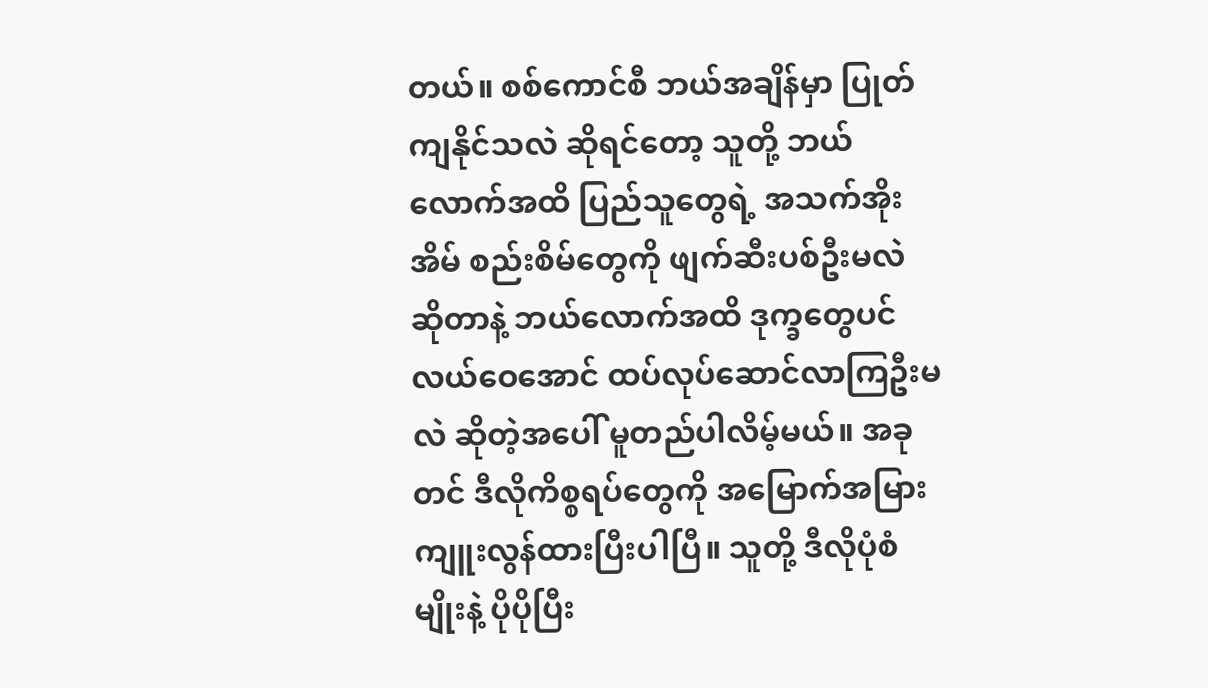တယ်။ စစ်ကောင်စီ ဘယ်အချိန်မှာ ပြုတ်ကျနိုင်သလဲ ဆိုရင်တော့ သူတို့ ဘယ်လောက်အထိ ပြည်သူတွေရဲ့ အသက်အိုးအိမ် စည်းစိမ်တွေကို ဖျက်ဆီးပစ်ဦးမလဲ ဆိုတာနဲ့ ဘယ်လောက်အထိ ဒုက္ခတွေပင်လယ်ဝေအောင် ထပ်လုပ်ဆောင်လာကြဦးမလဲ ဆိုတဲ့အပေါ် မူတည်ပါလိမ့်မယ်။ အခုတင် ဒီလိုကိစ္စရပ်တွေကို အမြောက်အမြား ကျူးလွန်ထားပြီးပါပြီ။ သူတို့ ဒီလိုပုံစံမျိုးနဲ့ ပိုပိုပြီး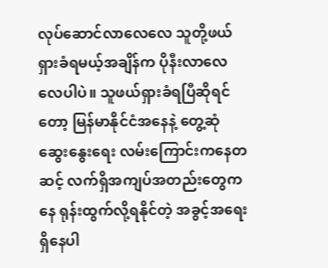လုပ်ဆောင်လာလေလေ သူတို့ဖယ်ရှားခံရမယ့်အချိန်က ပိုနီးလာလေလေပါပဲ။ သူဖယ်ရှားခံရပြီဆိုရင်တော့ မြန်မာနိုင်ငံအနေနဲ့ တွေ့ဆုံဆွေးနွေးရေး လမ်းကြောင်းကနေတဆင့် လက်ရှိအကျပ်အတည်းတွေကနေ ရုန်းထွက်လို့ရနိုင်တဲ့ အခွင့်အရေး ရှိနေပါ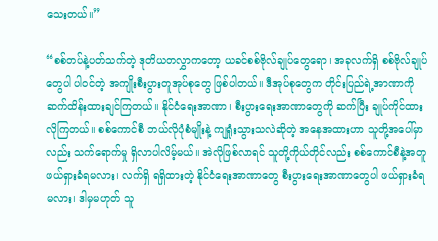သေးတယ်။”

“စစ်တပ်နဲ့ပတ်သက်တဲ့ ဒုတိယတလွှာကတော့ ယခင်စစ်ဗိုလ်ချုပ်တွေရော၊ အခုလက်ရှိ စစ်ဗိုလ်ချုပ်တွေပါ ပါဝင်တဲ့ အကျိုးစီးပွားတူအုပ်စုတွေ ဖြစ်ပါတယ်။ ဒီအုပ်စုတွေက တိုင်းပြည်ရဲ့အာဏာကို ဆက်ထိန်းထားချင်ကြတယ်။ နိုင်ငံရေးအာဏာ၊ စီးပွားရေးအာဏာတွေကို ဆက်ပြီး ချုပ်ကိုင်ထားလိုကြတယ်။ စစ်ကောင်စီ ဘယ်လိုပုံစံမျိုးနဲ့ ကျရှုံးသွားသလဲဆိုတဲ့ အနေအထားဟာ သူတို့အပေါ်မှာလည်း သက်ရောက်မှု ရှိလာပါလိမ့်မယ်။ အဲလိုဖြစ်လာရင် သူတို့ကိုယ်တိုင်လည်း စစ်ကောင်စီနဲ့အတူ ဖယ်ရှားခံရမလား၊ လက်ရှိ ရရှိထားတဲ့ နိုင်ငံရေးအာဏာတွေ စီးပွားရေးအာဏာတွေပါ ဖယ်ရှားခံရမလား၊ ဒါမှမဟုတ် သူ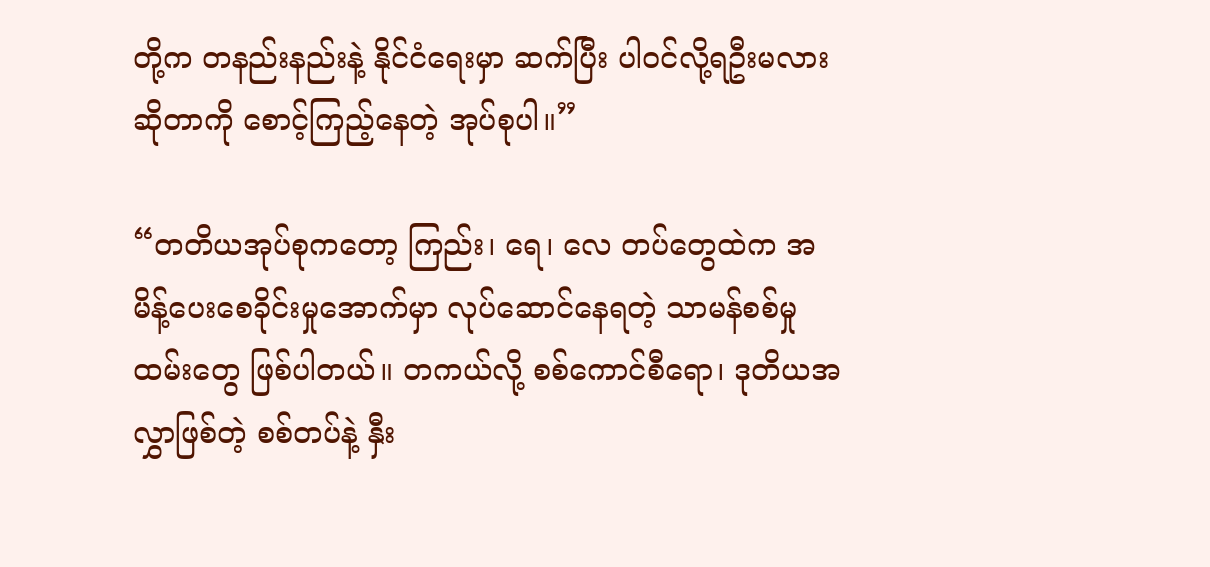တို့က တနည်းနည်းနဲ့ နိုင်ငံရေးမှာ ဆက်ပြီး ပါဝင်လို့ရဦးမလား ဆိုတာကို စောင့်ကြည့်နေတဲ့ အုပ်စုပါ။”

“တတိယအုပ်စုကတော့ ကြည်း၊ ရေ၊ လေ တပ်တွေထဲက အမိန့်ပေးစေခိုင်းမှုအောက်မှာ လုပ်ဆောင်နေရတဲ့ သာမန်စစ်မှုထမ်းတွေ ဖြစ်ပါတယ်။ တကယ်လို့ စစ်ကောင်စီရော၊ ဒုတိယအလွှာဖြစ်တဲ့ စစ်တပ်နဲ့ နှီး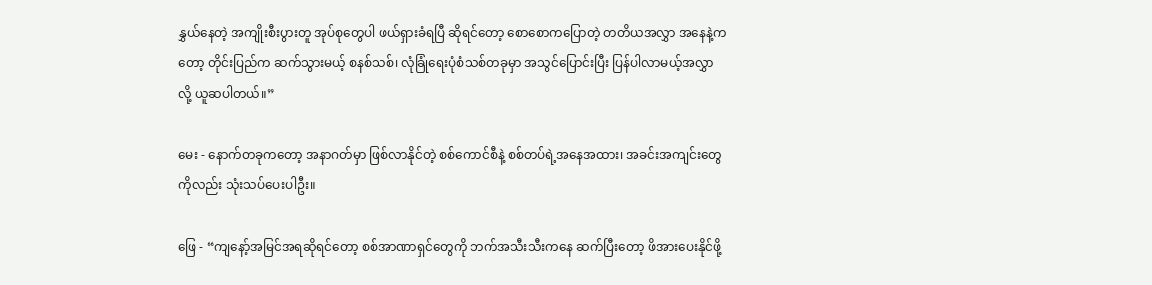နွှယ်နေတဲ့ အကျိုးစီးပွားတူ အုပ်စုတွေပါ ဖယ်ရှားခံရပြီ ဆိုရင်တော့ စောစောကပြောတဲ့ တတိယအလွှာ အနေနဲ့ကတော့ တိုင်းပြည်က ဆက်သွားမယ့် စနစ်သစ်၊ လုံခြုံရေးပုံစံသစ်တခုမှာ အသွင်ပြောင်းပြီး ပြန်ပါလာမယ့်အလွှာလို့ ယူဆပါတယ်။”

မေး - နောက်တခုကတော့ အနာဂတ်မှာ ဖြစ်လာနိုင်တဲ့ စစ်ကောင်စီနဲ့ စစ်တပ်ရဲ့အနေအထား၊ အခင်းအကျင်းတွေကိုလည်း သုံးသပ်ပေးပါဦး။

ဖြေ - “ကျနော့်အမြင်အရဆိုရင်တော့ စစ်အာဏာရှင်တွေကို ဘက်အသီးသီးကနေ ဆက်ပြီးတော့ ဖိအားပေးနိုင်ဖို့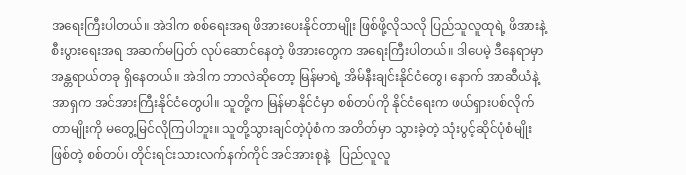အရေးကြီးပါတယ်။ အဲဒါက စစ်ရေးအရ ဖိအားပေးနိုင်တာမျိုး ဖြစ်ဖို့လိုသလို ပြည်သူလူထုရဲ့ ဖိအားနဲ့ စီးပွားရေးအရ အဆက်မပြတ် လုပ်ဆောင်နေတဲ့ ဖိအားတွေက အရေးကြီးပါတယ်။ ဒါပေမဲ့ ဒီနေရာမှာ အန္တရာယ်တခု ရှိနေတယ်။ အဲဒါက ဘာလဲဆိုတော့ မြန်မာရဲ့ အိမ်နီးချင်းနိုင်ငံတွေ၊ နောက် အာဆီယံနဲ့ အာရှက အင်အားကြီးနိုင်ငံတွေပါ။ သူတို့က မြန်မာနိုင်ငံမှာ စစ်တပ်ကို နိုင်ငံရေးက ဖယ်ရှားပစ်လိုက်တာမျိုးကို မတွေ့မြင်လိုကြပါဘူး။ သူတို့သွားချင်တဲ့ပုံစံက အတိတ်မှာ သွားခဲ့တဲ့ သုံးပွင့်ဆိုင်ပုံစံမျိုးဖြစ်တဲ့ စစ်တပ်၊ တိုင်းရင်းသားလက်နက်ကိုင် အင်အားစုနဲ့   ပြည်လူလူ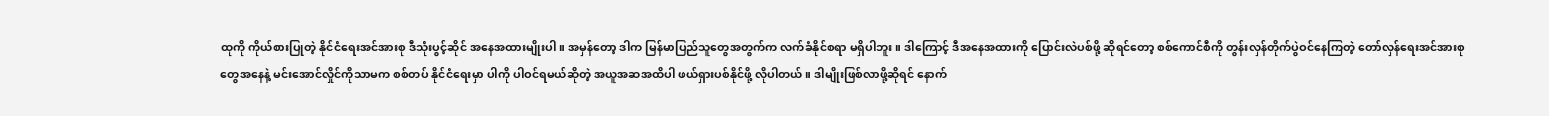ထုကို ကိုယ်စားပြုတဲ့ နိုင်ငံရေးအင်အားစု ဒီသုံးပွင့်ဆိုင် အနေအထားမျိုးပါ။ အမှန်တော့ ဒါက မြန်မာပြည်သူတွေအတွက်က လက်ခံနိုင်စရာ မရှိပါဘူး။ ဒါကြောင့် ဒီအနေအထားကို ပြောင်းလဲပစ်ဖို့ ဆိုရင်တော့ စစ်ကောင်စီကို တွန်းလှန်တိုက်ပွဲဝင်နေကြတဲ့ တော်လှန်ရေးအင်အားစုတွေအနေနဲ့ မင်းအောင်လှိုင်ကိုသာမက စစ်တပ် နိုင်ငံရေးမှာ ပါကို ပါဝင်ရမယ်ဆိုတဲ့ အယူအဆအထိပါ ဖယ်ရှားပစ်နိုင်ဖို့ လိုပါတယ်။ ဒါမျိုးဖြစ်လာဖို့ဆိုရင် နောက်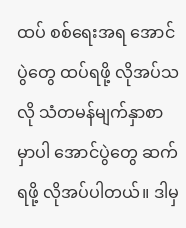ထပ် စစ်ရေးအရ အောင်ပွဲတွေ ထပ်ရဖို့ လိုအပ်သလို သံတမန်မျက်နှာစာမှာပါ အောင်ပွဲတွေ ဆက်ရဖို့ လိုအပ်ပါတယ်။ ဒါမှ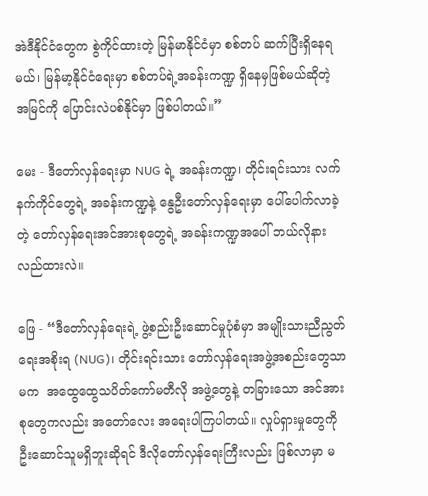အဲဒီနိုင်ငံတွေက စွဲကိုင်ထားတဲ့ မြန်မာနိုင်ငံမှာ စစ်တပ် ဆက်ပြီးရှိနေရမယ်၊ မြန်မာ့နိုင်ငံရေးမှာ စစ်တပ်ရဲ့အခန်းကဏ္ဍ ရှိနေမှဖြစ်မယ်ဆိုတဲ့ အမြင်ကို ပြောင်းလဲပစ်နိုင်မှာ ဖြစ်ပါတယ်။”

မေး - ဒီတော်လှန်ရေးမှာ NUG ရဲ့ အခန်းကဏ္ဍ၊ တိုင်းရင်းသား လက်နက်ကိုင်တွေရဲ့ အခန်းကဏ္ဍနဲ့ နွေဦးတော်လှန်ရေးမှာ ပေါ်ပေါက်လာခဲ့တဲ့ တော်လှန်ရေးအင်အားစုတွေရဲ့ အခန်းကဏ္ဍအပေါ် ဘယ်လိုနားလည်ထားလဲ။

ဖြေ - “ဒီတော်လှန်ရေးရဲ့ ဖွဲ့စည်းဦးဆောင်မှုပုံစံမှာ အမျိုးသားညီညွတ်ရေးအစိုးရ (NUG)၊ တိုင်းရင်းသား တော်လှန်ရေးအဖွဲ့အစည်းတွေသာမက  အထွေထွေသပိတ်ကော်မတီလို အဖွဲ့တွေနဲ့ တခြားသော အင်အားစုတွေကလည်း အတော်လေး အရေးပါကြပါတယ်။ လှုပ်ရှားမှုတွေကို ဦးဆောင်သူမရှိဘူးဆိုရင် ဒီလိုတော်လှန်ရေးကြီးလည်း ဖြစ်လာမှာ မ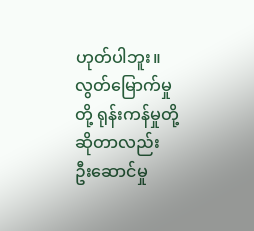ဟုတ်ပါဘူး။ လွတ်မြောက်မှုတို့ ရုန်းကန်မှုတို့ ဆိုတာလည်း ဦးဆောင်မှု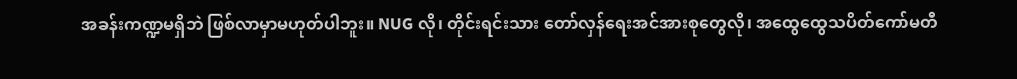အခန်းကဏ္ဍမရှိဘဲ ဖြစ်လာမှာမဟုတ်ပါဘူး။ NUG လို၊ တိုင်းရင်းသား တော်လှန်ရေးအင်အားစုတွေလို၊ အထွေထွေသပိတ်ကော်မတီ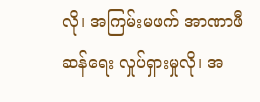လို၊ အကြမ်းမဖက် အာဏာဖီဆန်ရေး လှုပ်ရှားမှုလို၊ အ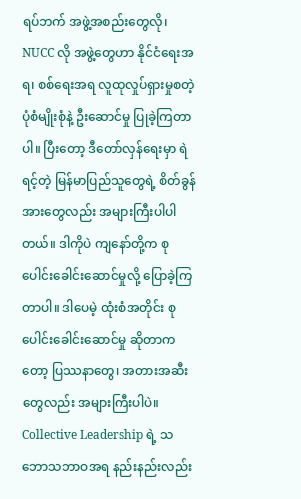ရပ်ဘက် အဖွဲ့အစည်းတွေလို၊ NUCC လို အဖွဲ့တွေဟာ နိုင်ငံရေးအရ၊ စစ်ရေးအရ လူထုလှုပ်ရှားမှုစတဲ့ ပုံစံမျိုးစုံနဲ့ ဦးဆောင်မှု ပြုခဲ့ကြတာပါ။ ပြီးတော့ ဒီတော်လှန်ရေးမှာ ရဲရင့်တဲ့ မြန်မာပြည်သူတွေရဲ့ စိတ်ခွန်အားတွေလည်း အများကြီးပါပါတယ်။ ဒါကိုပဲ ကျနော်တို့က စုပေါင်းခေါင်းဆောင်မှုလို့ ပြောခဲ့ကြတာပါ။ ဒါပေမဲ့ ထုံးစံအတိုင်း စုပေါင်းခေါင်းဆောင်မှု ဆိုတာကတော့ ပြဿနာတွေ၊ အတားအဆီးတွေလည်း အများကြီးပါပဲ။ Collective Leadership ရဲ့ သဘောသဘာဝအရ နည်းနည်းလည်း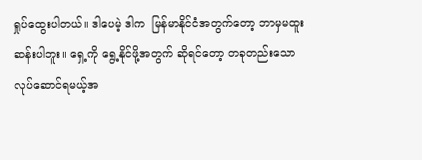ရှုပ်ထွေးပါတယ်။ ဒါပေမဲ့ ဒါက  မြန်မာနိုင်ငံအတွက်တော့ ဘာမှမထူးဆန်းပါဘူး။ ရှေ့ကို ရွေ့နိုင်ဖို့အတွက် ဆိုရင်တော့ တခုတည်းသော လုပ်ဆောင်ရမယ့်အ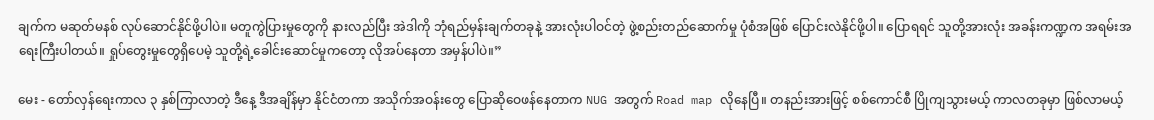ချက်က မဆုတ်မနစ် လုပ်ဆောင်နိုင်ဖို့ပါပဲ။ မတူကွဲပြားမှုတွေကို နားလည်ပြီး အဲဒါကို ဘုံရည်မှန်းချက်တခုနဲ့ အားလုံးပါဝင်တဲ့ ဖွဲ့စည်းတည်ဆောက်မှု ပုံစံအဖြစ် ပြောင်းလဲနိုင်ဖို့ပါ။ ပြောရရင် သူတို့အားလုံး အခန်းကဏ္ဍက အရမ်းအရေးကြီးပါတယ်။ ရှုပ်တွေးမှုတွေရှိပေမဲ့ သူတို့ရဲ့ခေါင်းဆောင်မှုကတော့ လိုအပ်နေတာ အမှန်ပါပဲ။”

မေး - တော်လှန်ရေးကာလ ၃ နှစ်ကြာလာတဲ့ ဒီနေ့ ဒီအချိန်မှာ နိုင်ငံတကာ အသိုက်အဝန်းတွေ ပြောဆိုဝေဖန်နေတာက NUG အတွက် Road map လိုနေပြီ။ တနည်းအားဖြင့် စစ်ကောင်စီ ပြိုကျသွားမယ့် ကာလတခုမှာ ဖြစ်လာမယ့်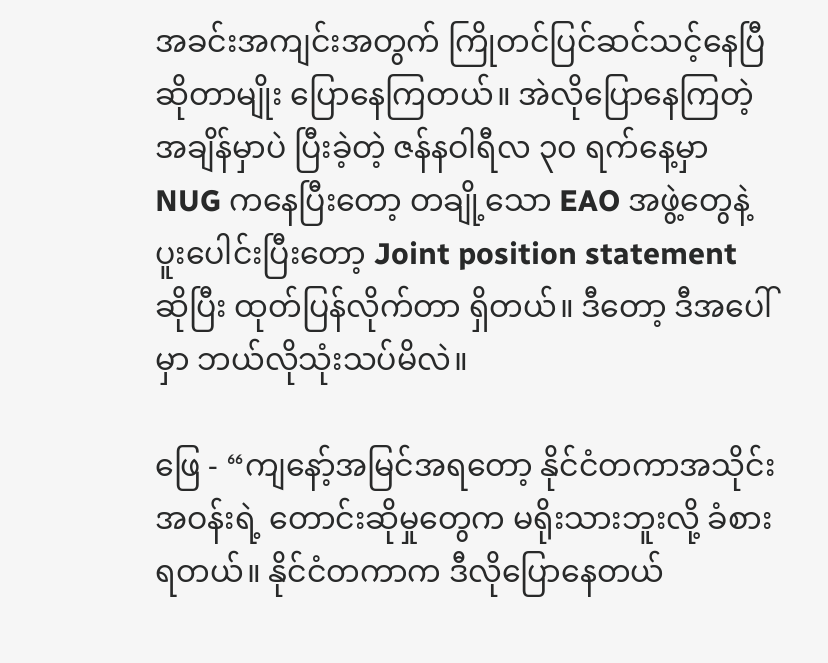အခင်းအကျင်းအတွက် ကြိုတင်ပြင်ဆင်သင့်နေပြီ ဆိုတာမျိုး ပြောနေကြတယ်။ အဲလိုပြောနေကြတဲ့အချိန်မှာပဲ ပြီးခဲ့တဲ့ ဇန်နဝါရီလ ၃၀ ရက်နေ့မှာ NUG ကနေပြီးတော့ တချို့သော EAO အဖွဲ့တွေနဲ့ ပူးပေါင်းပြီးတော့ Joint position statement ဆိုပြီး ထုတ်ပြန်လိုက်တာ ရှိတယ်။ ဒီတော့ ဒီအပေါ်မှာ ဘယ်လိုသုံးသပ်မိလဲ။

ဖြေ - “ကျနော့်အမြင်အရတော့ နိုင်ငံတကာအသိုင်းအဝန်းရဲ့ တောင်းဆိုမှုတွေက မရိုးသားဘူးလို့ ခံစားရတယ်။ နိုင်ငံတကာက ဒီလိုပြောနေတယ်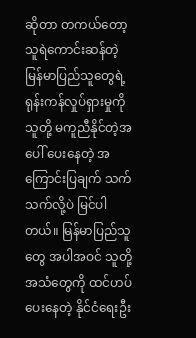ဆိုတာ တကယ်တော့ သူရဲကောင်းဆန်တဲ့ မြန်မာပြည်သူတွေရဲ့ ရုန်းကန်လှုပ်ရှားမှုကို သူတို့ မကူညီနိုင်တဲ့အပေါ် ပေးနေတဲ့ အကြောင်းပြချက် သက်သက်လို့ပဲ မြင်ပါတယ်။ မြန်မာပြည်သူတွေ အပါအဝင် သူတို့အသံတွေကို ထင်ဟပ်ပေးနေတဲ့ နိုင်ငံရေးဦး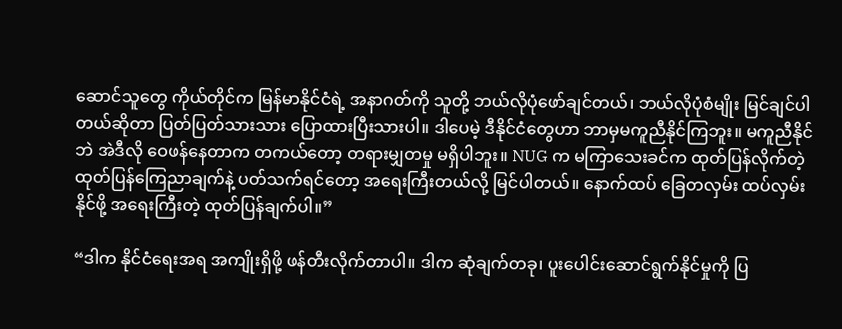ဆောင်သူတွေ ကိုယ်တိုင်က မြန်မာနိုင်ငံရဲ့ အနာဂတ်ကို သူတို့ ဘယ်လိုပုံဖော်ချင်တယ်၊ ဘယ်လိုပုံစံမျိုး မြင်ချင်ပါတယ်ဆိုတာ ပြတ်ပြတ်သားသား ပြောထားပြီးသားပါ။ ဒါပေမဲ့ ဒီနိုင်ငံတွေဟာ ဘာမှမကူညီနိုင်ကြဘူး။ မကူညီနိုင်ဘဲ အဲဒီလို ဝေဖန်နေတာက တကယ်တော့ တရားမျှတမှု မရှိပါဘူး။ NUG က မကြာသေးခင်က ထုတ်ပြန်လိုက်တဲ့ ထုတ်ပြန်ကြေညာချက်နဲ့ ပတ်သက်ရင်တော့ အရေးကြီးတယ်လို့ မြင်ပါတယ်။ နောက်ထပ် ခြေတလှမ်း ထပ်လှမ်းနိုင်ဖို့ အရေးကြီးတဲ့ ထုတ်ပြန်ချက်ပါ။”

“ဒါက နိုင်ငံရေးအရ အကျိုးရှိဖို့ ဖန်တီးလိုက်တာပါ။ ဒါက ဆုံချက်တခု၊ ပူးပေါင်းဆောင်ရွက်နိုင်မှုကို ပြ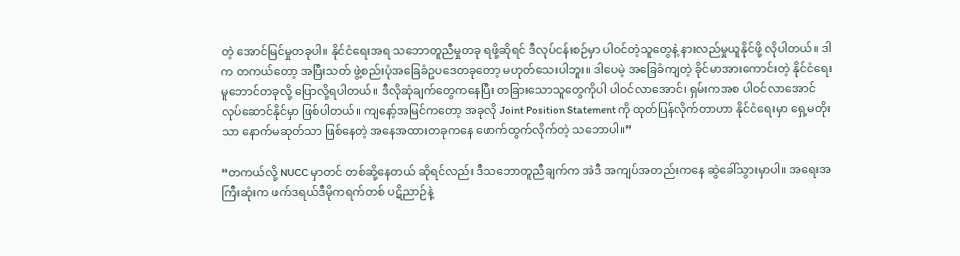တဲ့ အောင်မြင်မှုတခုပါ။ နိုင်ငံရေးအရ သဘောတူညီမှုတခု ရဖို့ဆိုရင် ဒီလုပ်ငန်းစဉ်မှာ ပါဝင်တဲ့သူတွေနဲ့ နားလည်မှုယူနိုင်ဖို့ လိုပါတယ်။ ဒါက တကယ်တော့ အပြီးသတ် ဖွဲ့စည်းပုံအခြေခံဥပဒေတခုတော့ မဟုတ်သေးပါဘူး။ ဒါပေမဲ့ အခြေခံကျတဲ့ ခိုင်မာအားကောင်းတဲ့ နိုင်ငံရေးမူဘောင်တခုလို့ ပြောလို့ရပါတယ်။ ဒီလိုဆုံချက်တွေကနေပြီး တခြားသောသူတွေကိုပါ ပါဝင်လာအောင်၊ ရှမ်းကအစ ပါဝင်လာအောင် လုပ်ဆောင်နိုင်မှာ ဖြစ်ပါတယ်။ ကျနော့်အမြင်ကတော့ အခုလို Joint Position Statement ကို ထုတ်ပြန်လိုက်တာဟာ နိုင်ငံရေးမှာ ရှေ့မတိုးသာ နောက်မဆုတ်သာ ဖြစ်နေတဲ့ အနေအထားတခုကနေ ဖောက်ထွက်လိုက်တဲ့ သဘောပါ။”

“တကယ်လို့ NUCC မှာတင် တစ်ဆို့နေတယ် ဆိုရင်လည်း ဒီသဘောတူညီချက်က အဲဒီ အကျပ်အတည်းကနေ ဆွဲခေါ်သွားမှာပါ။ အရေးအကြီးဆုံးက ဖက်ဒရယ်ဒီမိုကရက်တစ် ပဋိညာဉ်နဲ့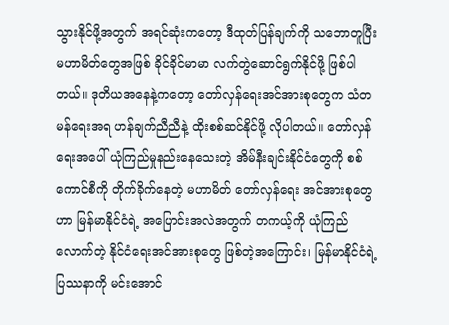သွားနိုင်ဖို့အတွက် အရင်ဆုံးကတော့ ဒီထုတ်ပြန်ချက်ကို သဘောတူပြီး  မဟာမိတ်တွေအဖြစ် ခိုင်ခိုင်မာမာ လက်တွဲဆောင်ရွက်နိုင်ဖို့ ဖြစ်ပါတယ်။ ဒုတိယအနေနဲ့ကတော့ တော်လှန်ရေးအင်အားစုတွေက သံတမန်ရေးအရ ဟန်ချက်ညီညီနဲ့ ထိုးစစ်ဆင်နိုင်ဖို့ လိုပါတယ်။ တော်လှန်ရေးအပေါ် ယုံကြည်မှုနည်းနေသေးတဲ့ အိမ်နီးချင်းနိုင်ငံတွေကို စစ်ကောင်စီကို တိုက်ခိုက်နေတဲ့ မဟာမိတ် တော်လှန်ရေး အင်အားစုတွေဟာ မြန်မာနိုင်ငံရဲ့ အပြောင်းအလဲအတွက် တကယ့်ကို ယုံကြည်လောက်တဲ့ နိုင်ငံရေးအင်အားစုတွေ ဖြစ်တဲ့အကြောင်း၊ မြန်မာနိုင်ငံရဲ့ ပြဿနာကို မင်းအောင်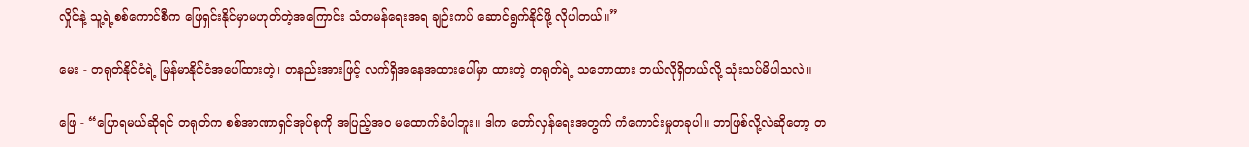လှိုင်နဲ့ သူ့ရဲ့စစ်ကောင်စီက ဖြေရှင်းနိုင်မှာမဟုတ်တဲ့အကြောင်း သံတမန်ရေးအရ ချဉ်းကပ် ဆောင်ရွက်နိုင်ဖို့ လိုပါတယ်။”

မေး - တရုတ်နိုင်ငံရဲ့ မြန်မာနိုင်ငံအပေါ်ထားတဲ့၊ တနည်းအားဖြင့် လက်ရှိအနေအထားပေါ်မှာ ထားတဲ့ တရုတ်ရဲ့ သဘောထား ဘယ်လိုရှိတယ်လို့ သုံးသပ်မိပါသလဲ။

ဖြေ - “ပြောရမယ်ဆိုရင် တရုတ်က စစ်အာဏာရှင်အုပ်စုကို အပြည့်အဝ မထောက်ခံပါဘူး။ ဒါက တော်လှန်ရေးအတွက် ကံကောင်းမှုတခုပါ။ ဘာဖြစ်လို့လဲဆိုတော့ တ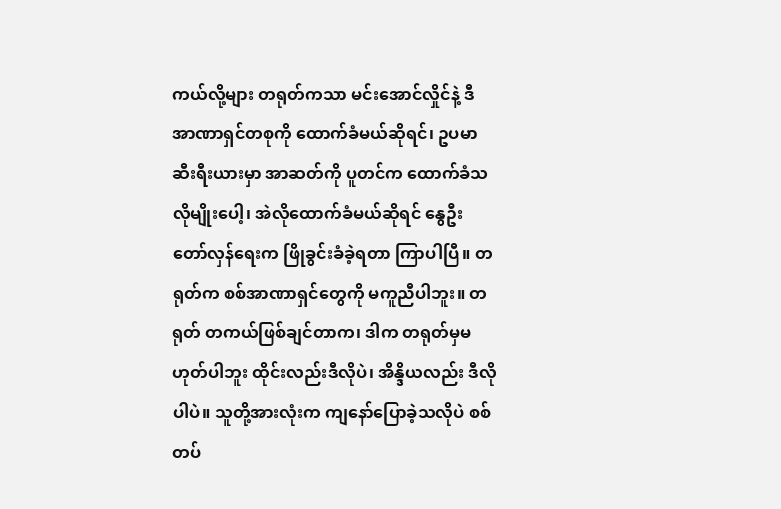ကယ်လို့များ တရုတ်ကသာ မင်းအောင်လှိုင်နဲ့ ဒီအာဏာရှင်တစုကို ထောက်ခံမယ်ဆိုရင်၊ ဥပမာ ဆီးရီးယားမှာ အာဆတ်ကို ပူတင်က ထောက်ခံသလိုမျိုးပေါ့၊ အဲလိုထောက်ခံမယ်ဆိုရင် နွေဦးတော်လှန်ရေးက ဖြိုခွင်းခံခဲ့ရတာ ကြာပါပြီ။ တရုတ်က စစ်အာဏာရှင်တွေကို မကူညီပါဘူး။ တရုတ် တကယ်ဖြစ်ချင်တာက၊ ဒါက တရုတ်မှမဟုတ်ပါဘူး ထိုင်းလည်းဒီလိုပဲ၊ အိန္ဒိယလည်း ဒီလိုပါပဲ။ သူတို့အားလုံးက ကျနော်ပြောခဲ့သလိုပဲ စစ်တပ်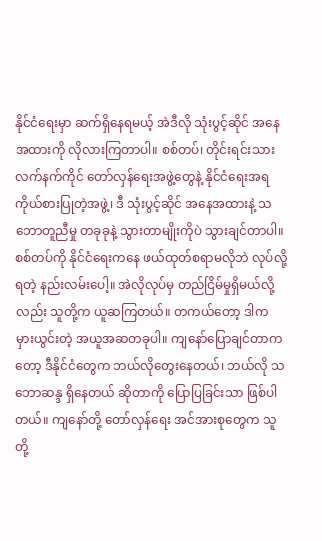နိုင်ငံရေးမှာ ဆက်ရှိနေရမယ့် အဲဒီလို သုံးပွင့်ဆိုင် အနေအထားကို လိုလားကြတာပါ။ စစ်တပ်၊ တိုင်းရင်းသား လက်နက်ကိုင် တော်လှန်ရေးအဖွဲ့တွေနဲ့ နိုင်ငံရေးအရ ကိုယ်စားပြုတဲ့အဖွဲ့၊ ဒီ သုံးပွင့်ဆိုင် အနေအထားနဲ့ သဘောတူညီမှု တခုခုနဲ့ သွားတာမျိုးကိုပဲ သွားချင်တာပါ။ စစ်တပ်ကို နိုင်ငံရေးကနေ ဖယ်ထုတ်စရာမလိုဘဲ လုပ်လို့ရတဲ့ နည်းလမ်းပေါ့။ အဲလိုလုပ်မှ တည်ငြိမ်မှုရှိမယ်လို့လည်း သူတို့က ယူဆကြတယ်။ တကယ်တော့ ဒါက မှားယွင်းတဲ့ အယူအဆတခုပါ။ ကျနော်ပြောချင်တာကတော့ ဒီနိုင်ငံတွေက ဘယ်လိုတွေးနေတယ်၊ ဘယ်လို သဘောဆန္ဒ ရှိနေတယ် ဆိုတာကို ပြောပြခြင်းသာ ဖြစ်ပါတယ်။ ကျနော်တို့ တော်လှန်ရေး အင်အားစုတွေက သူတို့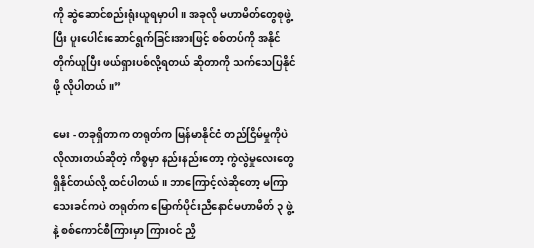ကို ဆွဲဆောင်စည်းရုံးယူရမှာပါ။ အခုလို မဟာမိတ်တွေစုဖွဲ့ပြီး ပူးပေါင်းဆောင်ရွက်ခြင်းအားဖြင့် စစ်တပ်ကို အနိုင်တိုက်ယူပြီး ဖယ်ရှားပစ်လို့ရတယ် ဆိုတာကို သက်သေပြနိုင်ဖို့ လိုပါတယ်။”

မေး - တခုရှိတာက တရုတ်က မြန်မာနိုင်ငံ တည်ငြိမ်မှုကိုပဲ လိုလားတယ်ဆိုတဲ့ ကိစ္စမှာ နည်းနည်းတော့ ကွဲလွဲမှုလေးတွေ ရှိနိုင်တယ်လို့ ထင်ပါတယ်။ ဘာကြောင့်လဲဆိုတော့ မကြာသေးခင်ကပဲ တရုတ်က မြောက်ပိုင်းညီနောင်မဟာမိတ် ၃ ဖွဲ့နဲ့ စစ်ကောင်စီကြားမှာ ကြားဝင် ညှိ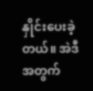နှိုင်းပေးခဲ့တယ်။ အဲဒီအတွက်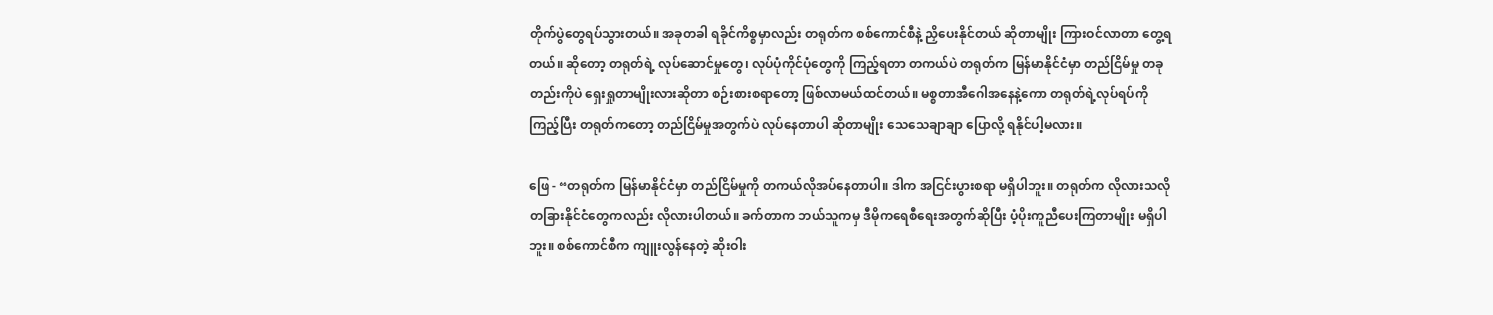တိုက်ပွဲတွေရပ်သွားတယ်။ အခုတခါ ရခိုင်ကိစ္စမှာလည်း တရုတ်က စစ်ကောင်စီနဲ့ ညှိပေးနိုင်တယ် ဆိုတာမျိုး ကြားဝင်လာတာ တွေ့ရတယ်။ ဆိုတော့ တရုတ်ရဲ့ လုပ်ဆောင်မှုတွေ၊ လုပ်ပုံကိုင်ပုံတွေကို ကြည့်ရတာ တကယ်ပဲ တရုတ်က မြန်မာနိုင်ငံမှာ တည်ငြိမ်မှု တခုတည်းကိုပဲ ရှေးရှုတာမျိုးလားဆိုတာ စဉ်းစားစရာတော့ ဖြစ်လာမယ်ထင်တယ်။ မစ္စတာအီဂေါအနေနဲ့ကော တရုတ်ရဲ့လုပ်ရပ်ကို ကြည့်ပြီး တရုတ်ကတော့ တည်ငြိမ်မှုအတွက်ပဲ လုပ်နေတာပါ ဆိုတာမျိုး သေသေချာချာ ပြောလို့ ရနိုင်ပါ့မလား။

ဖြေ - “တရုတ်က မြန်မာနိုင်ငံမှာ တည်ငြိမ်မှုကို တကယ်လိုအပ်နေတာပါ။ ဒါက အငြင်းပွားစရာ မရှိပါဘူး။ တရုတ်က လိုလားသလို တခြားနိုင်ငံတွေကလည်း လိုလားပါတယ်။ ခက်တာက ဘယ်သူကမှ ဒီမိုကရေစီရေးအတွက်ဆိုပြီး ပံ့ပိုးကူညီပေးကြတာမျိုး မရှိပါဘူး။ စစ်ကောင်စီက ကျူးလွန်နေတဲ့ ဆိုးဝါး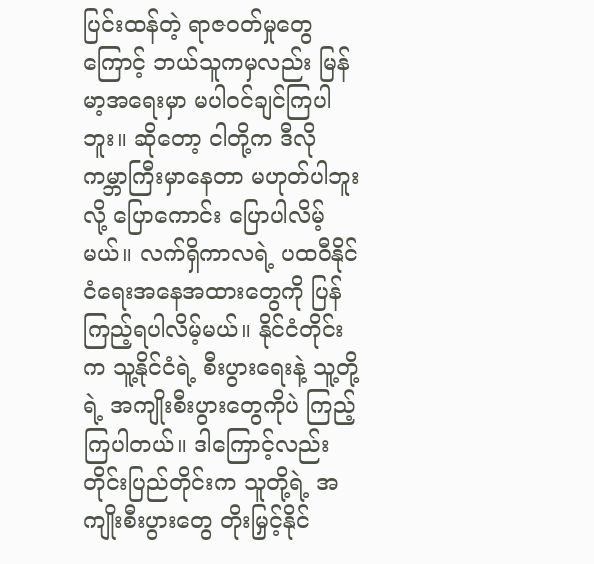ပြင်းထန်တဲ့ ရာဇဝတ်မှုတွေကြောင့် ဘယ်သူကမှလည်း မြန်မာ့အရေးမှာ မပါဝင်ချင်ကြပါဘူး။ ဆိုတော့ ငါတို့က ဒီလိုကမ္ဘာကြီးမှာနေတာ မဟုတ်ပါဘူးလို့ ပြောကောင်း ပြောပါလိမ့်မယ်။ လက်ရှိကာလရဲ့ ပထဝီနိုင်ငံရေးအနေအထားတွေကို ပြန်ကြည့်ရပါလိမ့်မယ်။ နိုင်ငံတိုင်းက သူ့နိုင်ငံရဲ့ စီးပွားရေးနဲ့ သူ့တို့ရဲ့ အကျိုးစီးပွားတွေကိုပဲ ကြည့်ကြပါတယ်။ ဒါကြောင့်လည်း တိုင်းပြည်တိုင်းက သူတို့ရဲ့ အကျိုးစီးပွားတွေ တိုးမြှင့်နိုင်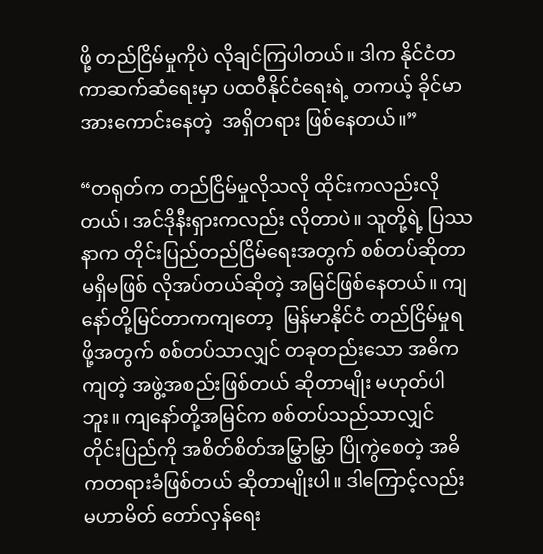ဖို့ တည်ငြိမ်မှုကိုပဲ လိုချင်ကြပါတယ်။ ဒါက နိုင်ငံတကာဆက်ဆံရေးမှာ ပထဝီနိုင်ငံရေးရဲ့ တကယ့် ခိုင်မာ အားကောင်းနေတဲ့  အရှိတရား ဖြစ်နေတယ်။”

“တရုတ်က တည်ငြိမ်မှုလိုသလို ထိုင်းကလည်းလိုတယ်၊ အင်ဒိုနီးရှားကလည်း လိုတာပဲ။ သူတို့ရဲ့ ပြဿနာက တိုင်းပြည်တည်ငြိမ်ရေးအတွက် စစ်တပ်ဆိုတာ မရှိမဖြစ် လိုအပ်တယ်ဆိုတဲ့ အမြင်ဖြစ်နေတယ်။ ကျနော်တို့မြင်တာကကျတော့  မြန်မာနိုင်ငံ တည်ငြိမ်မှုရဖို့အတွက် စစ်တပ်သာလျှင် တခုတည်းသော အဓိကကျတဲ့ အဖွဲ့အစည်းဖြစ်တယ် ဆိုတာမျိုး မဟုတ်ပါဘူး။ ကျနော်တို့အမြင်က စစ်တပ်သည်သာလျှင် တိုင်းပြည်ကို အစိတ်စိတ်အမြွှာမြွှာ ပြိုကွဲစေတဲ့ အဓိကတရားခံဖြစ်တယ် ဆိုတာမျိုးပါ။ ဒါကြောင့်လည်း မဟာမိတ် တော်လှန်ရေး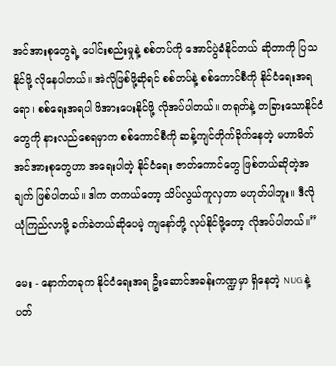အင်အားစုတွေရဲ့ ပေါင်းစည်းမှုနဲ့ စစ်တပ်ကို အောင်ပွဲခံနိုင်တယ် ဆိုတာကို ပြသနိုင်ဖို့ လိုနေပါတယ်။ အဲလိုဖြစ်ဖို့ဆိုရင် စစ်တပ်နဲ့ စစ်ကောင်စီကို နိုင်ငံရေးအရရော၊ စစ်ရေးအရပါ ဖိအားပေးနိုင်ဖို့ လိုအပ်ပါတယ်။ တရုတ်နဲ့ တခြားသောနိုင်ငံတွေကို နားလည်စေရမှာက စစ်ကောင်စီကို ဆန့်ကျင်တိုက်ခိုက်နေတဲ့ မဟာမိတ်အင်အားစုတွေဟာ အရေးပါတဲ့ နိုင်ငံရေး ဇာတ်ကောင်တွေ ဖြစ်တယ်ဆိုတဲ့အချက် ဖြစ်ပါတယ်။ ဒါက တကယ်တော့ သိပ်လွယ်ကူလှတာ မဟုတ်ပါဘူး။ ဒီလို ယုံကြည်လာဖို့ ခက်ခဲတယ်ဆိုပေမဲ့ ကျနော်တို့ လုပ်နိုင်ဖို့တော့ လိုအပ်ပါတယ်။”

မေး - နောက်တခုက နိုင်ငံရေးအရ ဦးဆောင်အခန်းကဏ္ဍမှာ ရှိနေတဲ့ NUG နဲ့ ပတ်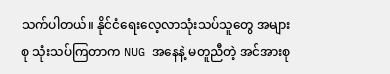သက်ပါတယ်။ နိုင်ငံရေးလေ့လာသုံးသပ်သူတွေ အများစု သုံးသပ်ကြတာက NUG အနေနဲ့ မတူညီတဲ့ အင်အားစု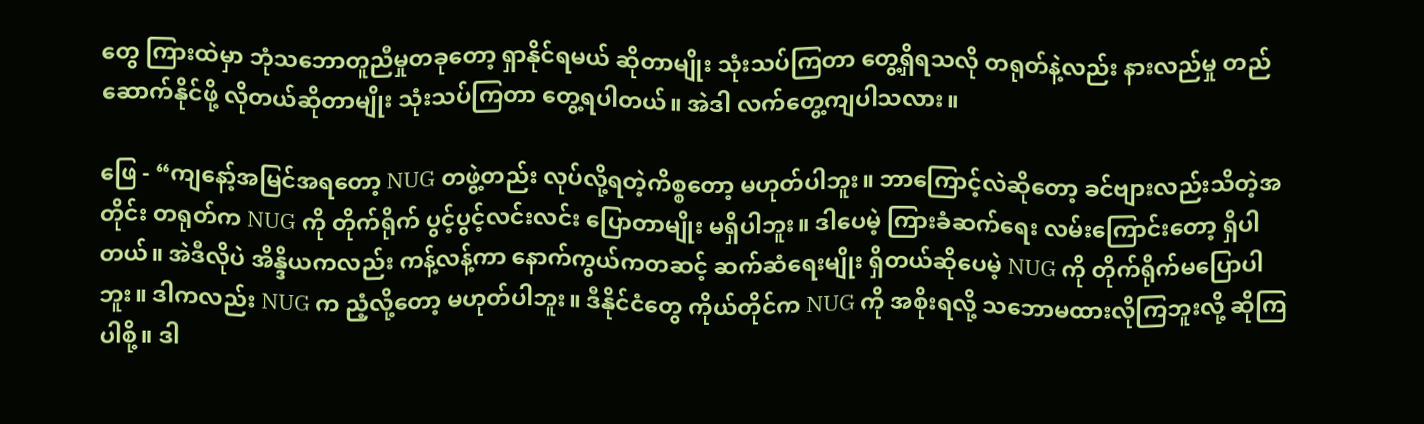တွေ ကြားထဲမှာ ဘုံသဘောတူညီမှုတခုတော့ ရှာနိုင်ရမယ် ဆိုတာမျိုး သုံးသပ်ကြတာ တွေ့ရှိရသလို တရုတ်နဲ့လည်း နားလည်မှု တည်ဆောက်နိုင်ဖို့ လိုတယ်ဆိုတာမျိုး သုံးသပ်ကြတာ တွေ့ရပါတယ်။ အဲဒါ လက်တွေ့ကျပါသလား။

ဖြေ - “ကျနော့်အမြင်အရတော့ NUG တဖွဲ့တည်း လုပ်လို့ရတဲ့ကိစ္စတော့ မဟုတ်ပါဘူး။ ဘာကြောင့်လဲဆိုတော့ ခင်ဗျားလည်းသိတဲ့အတိုင်း တရုတ်က NUG ကို တိုက်ရိုက် ပွင့်ပွင့်လင်းလင်း ပြောတာမျိုး မရှိပါဘူး။ ဒါပေမဲ့ ကြားခံဆက်ရေး လမ်းကြောင်းတော့ ရှိပါတယ်။ အဲဒီလိုပဲ အိန္ဒိယကလည်း ကန့်လန့်ကာ နောက်ကွယ်ကတဆင့် ဆက်ဆံရေးမျိုး ရှိတယ်ဆိုပေမဲ့ NUG ကို တိုက်ရိုက်မပြောပါဘူး။ ဒါကလည်း NUG က ညံ့လို့တော့ မဟုတ်ပါဘူး။ ဒီနိုင်ငံတွေ ကိုယ်တိုင်က NUG ကို အစိုးရလို့ သဘောမထားလိုကြဘူးလို့ ဆိုကြပါစို့။ ဒါ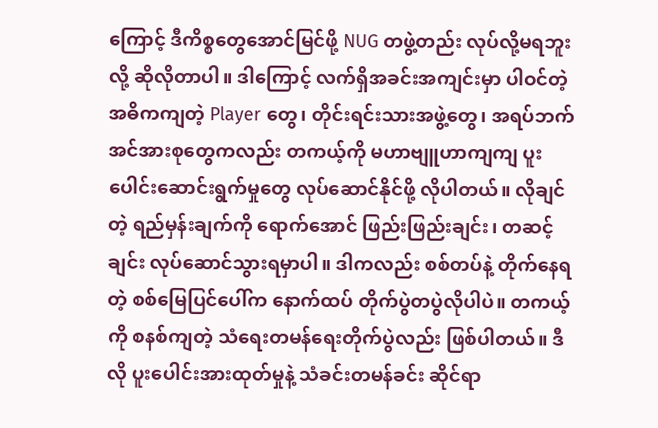ကြောင့် ဒီကိစ္စတွေအောင်မြင်ဖို့ NUG တဖွဲ့တည်း လုပ်လို့မရဘူးလို့ ဆိုလိုတာပါ။ ဒါကြောင့် လက်ရှိအခင်းအကျင်းမှာ ပါဝင်တဲ့ အဓိကကျတဲ့ Player တွေ၊ တိုင်းရင်းသားအဖွဲ့တွေ၊ အရပ်ဘက်အင်အားစုတွေကလည်း တကယ့်ကို မဟာဗျူဟာကျကျ ပူးပေါင်းဆောင်းရွက်မှုတွေ လုပ်ဆောင်နိုင်ဖို့ လိုပါတယ်။ လိုချင်တဲ့ ရည်မှန်းချက်ကို ရောက်အောင် ဖြည်းဖြည်းချင်း၊ တဆင့်ချင်း လုပ်ဆောင်သွားရမှာပါ။ ဒါကလည်း စစ်တပ်နဲ့ တိုက်နေရတဲ့ စစ်မြေပြင်ပေါ်က နောက်ထပ် တိုက်ပွဲတပွဲလိုပါပဲ။ တကယ့်ကို စနစ်ကျတဲ့ သံရေးတမန်ရေးတိုက်ပွဲလည်း ဖြစ်ပါတယ်။ ဒီလို ပူးပေါင်းအားထုတ်မှုနဲ့ သံခင်းတမန်ခင်း ဆိုင်ရာ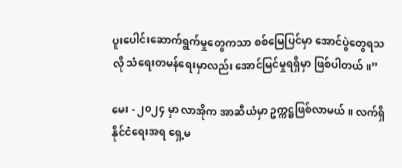ပူးပေါင်းဆောက်ရွက်မှုတွေကသာ စစ်မြေပြင်မှာ အောင်ပွဲတွေရသလို သံရေးတမန်ရေးမှာလည်း အောင်မြင်မှုရရှိမှာ ဖြစ်ပါတယ်။”

မေး - ၂၀၂၄ မှာ လာအိုက အာဆီယံမှာ ဥက္ကဋ္ဌဖြစ်လာမယ်။ လက်ရှိ နိုင်ငံရေးအရ ရှေ့မ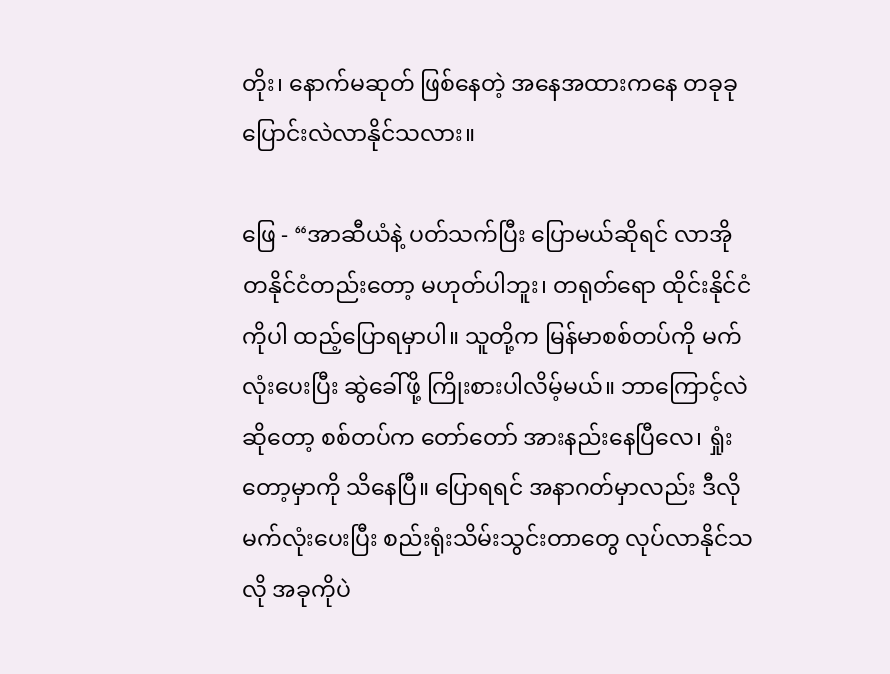တိုး၊ နောက်မဆုတ် ဖြစ်နေတဲ့ အနေအထားကနေ တခုခု ပြောင်းလဲလာနိုင်သလား။

ဖြေ - “အာဆီယံနဲ့ ပတ်သက်ပြီး ပြောမယ်ဆိုရင် လာအိုတနိုင်ငံတည်းတော့ မဟုတ်ပါဘူး၊ တရုတ်ရော ထိုင်းနိုင်ငံကိုပါ ထည့်ပြောရမှာပါ။ သူတို့က မြန်မာစစ်တပ်ကို မက်လုံးပေးပြီး ဆွဲခေါ်ဖို့ ကြိုးစားပါလိမ့်မယ်။ ဘာကြောင့်လဲဆိုတော့ စစ်တပ်က တော်တော် အားနည်းနေပြီလေ၊ ရှုံးတော့မှာကို သိနေပြီ။ ပြောရရင် အနာဂတ်မှာလည်း ဒီလို မက်လုံးပေးပြီး စည်းရုံးသိမ်းသွင်းတာတွေ လုပ်လာနိုင်သလို အခုကိုပဲ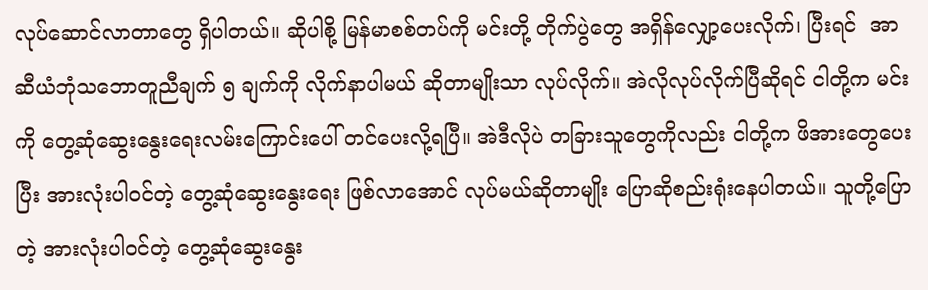လုပ်ဆောင်လာတာတွေ ရှိပါတယ်။ ဆိုပါစို့ မြန်မာစစ်တပ်ကို မင်းတို့ တိုက်ပွဲတွေ အရှိန်လျှော့ပေးလိုက်၊ ပြီးရင်  အာဆီယံဘုံသဘောတူညီချက် ၅ ချက်ကို လိုက်နာပါမယ် ဆိုတာမျိုးသာ လုပ်လိုက်။ အဲလိုလုပ်လိုက်ပြီဆိုရင် ငါတို့က မင်းကို တွေ့ဆုံဆွေးနွေးရေးလမ်းကြောင်းပေါ် တင်ပေးလို့ရပြီ။ အဲဒီလိုပဲ တခြားသူတွေကိုလည်း ငါတို့က ဖိအားတွေပေးပြီး အားလုံးပါဝင်တဲ့ တွေ့ဆုံဆွေးနွေးရေး ဖြစ်လာအောင် လုပ်မယ်ဆိုတာမျိုး ပြောဆိုစည်းရုံးနေပါတယ်။ သူတို့ပြောတဲ့ အားလုံးပါဝင်တဲ့ တွေ့ဆုံဆွေးနွေး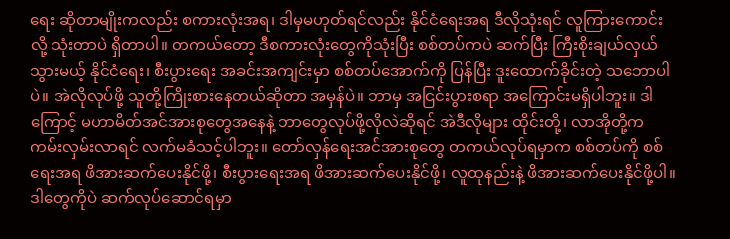ရေး ဆိုတာမျိုးကလည်း စကားလုံးအရ၊ ဒါမှမဟုတ်ရင်လည်း နိုင်ငံရေးအရ ဒီလိုသုံးရင် လူကြားကောင်းလို့ သုံးတာပဲ ရှိတာပါ။ တကယ်တော့ ဒီစကားလုံးတွေကိုသုံးပြီး စစ်တပ်ကပဲ ဆက်ပြီး ကြီးစိုးချယ်လှယ်သွားမယ့် နိုင်ငံရေး၊ စီးပွားရေး အခင်းအကျင်းမှာ စစ်တပ်အောက်ကို ပြန်ပြီး ဒူးထောက်ခိုင်းတဲ့ သဘောပါပဲ။ အဲလိုလုပ်ဖို့ သူတို့ကြိုးစားနေတယ်ဆိုတာ အမှန်ပဲ။ ဘာမှ အငြင်းပွားစရာ အကြောင်းမရှိပါဘူး။ ဒါကြောင့် မဟာမိတ်အင်အားစုတွေအနေနဲ့ ဘာတွေလုပ်ဖို့လိုလဲဆိုရင် အဲဒီလိုများ ထိုင်းတို့၊ လာအိုတို့က ကမ်းလှမ်းလာရင် လက်မခံသင့်ပါဘူး။ တော်လှန်ရေးအင်အားစုတွေ တကယ်လုပ်ရမှာက စစ်တပ်ကို စစ်ရေးအရ ဖိအားဆက်ပေးနိုင်ဖို့၊ စီးပွားရေးအရ ဖိအားဆက်ပေးနိုင်ဖို့၊ လူထုနည်းနဲ့ ဖိအားဆက်ပေးနိုင်ဖို့ပါ။ ဒါတွေကိုပဲ ဆက်လုပ်ဆောင်ရမှာ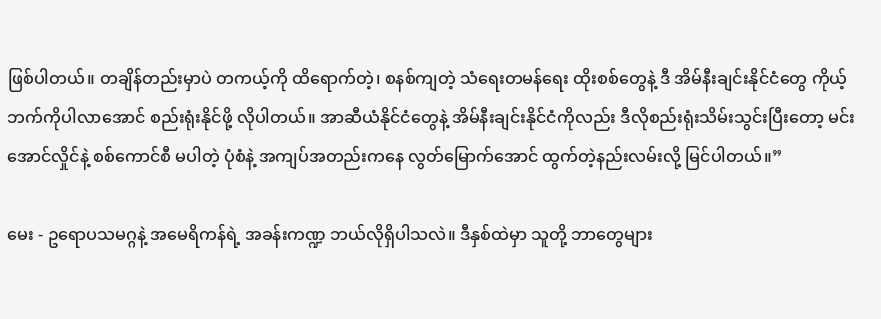ဖြစ်ပါတယ်။ တချိန်တည်းမှာပဲ တကယ့်ကို ထိရောက်တဲ့၊ စနစ်ကျတဲ့ သံရေးတမန်ရေး ထိုးစစ်တွေနဲ့ ဒီ အိမ်နီးချင်းနိုင်ငံတွေ ကိုယ့်ဘက်ကိုပါလာအောင် စည်းရုံးနိုင်ဖို့ လိုပါတယ်။ အာဆီယံနိုင်ငံတွေနဲ့ အိမ်နီးချင်းနိုင်ငံကိုလည်း ဒီလိုစည်းရုံးသိမ်းသွင်းပြီးတော့ မင်းအောင်လှိုင်နဲ့ စစ်ကောင်စီ မပါတဲ့ ပုံစံနဲ့ အကျပ်အတည်းကနေ လွတ်မြောက်အောင် ထွက်တဲ့နည်းလမ်းလို့ မြင်ပါတယ်။”

မေး - ဥရောပသမဂ္ဂနဲ့ အမေရိကန်ရဲ့ အခန်းကဏ္ဍ ဘယ်လိုရှိပါသလဲ။ ဒီနှစ်ထဲမှာ သူတို့ ဘာတွေများ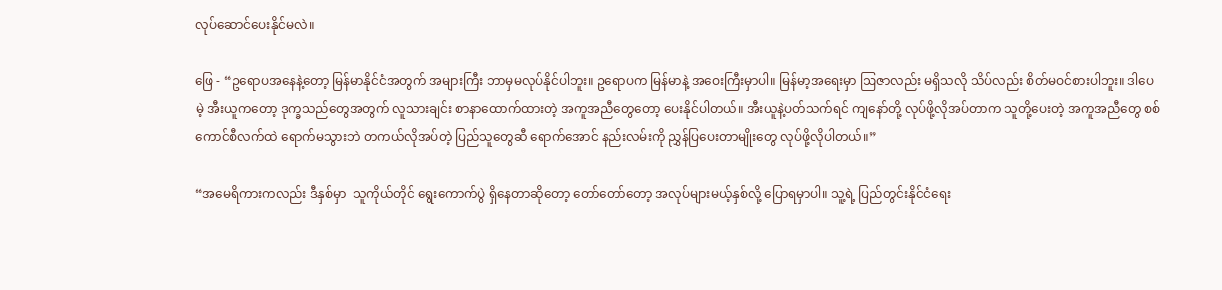လုပ်ဆောင်ပေးနိုင်မလဲ။

ဖြေ - “ဥရောပအနေနဲ့တော့ မြန်မာနိုင်ငံအတွက် အများကြီး ဘာမှမလုပ်နိုင်ပါဘူး။ ဥရောပက မြန်မာနဲ့ အဝေးကြီးမှာပါ။ မြန်မာ့အရေးမှာ ဩဇာလည်း မရှိသလို သိပ်လည်း စိတ်မဝင်စားပါဘူး။ ဒါပေမဲ့ အီးယူကတော့ ဒုက္ခသည်တွေအတွက် လူသားချင်း စာနာထောက်ထားတဲ့ အကူအညီတွေတော့ ပေးနိုင်ပါတယ်။ အီးယူနဲ့ပတ်သက်ရင် ကျနော်တို့ လုပ်ဖို့လိုအပ်တာက သူတို့ပေးတဲ့ အကူအညီတွေ စစ်ကောင်စီလက်ထဲ ရောက်မသွားဘဲ တကယ်လိုအပ်တဲ့ ပြည်သူတွေဆီ ရောက်အောင် နည်းလမ်းကို ညွှန်ပြပေးတာမျိုးတွေ လုပ်ဖို့လိုပါတယ်။”

“အမေရိကားကလည်း ဒီနှစ်မှာ  သူကိုယ်တိုင် ရွေးကောက်ပွဲ ရှိနေတာဆိုတော့ တော်တော်တော့ အလုပ်များမယ့်နှစ်လို့ ပြောရမှာပါ။ သူ့ရဲ့ ပြည်တွင်းနိုင်ငံရေး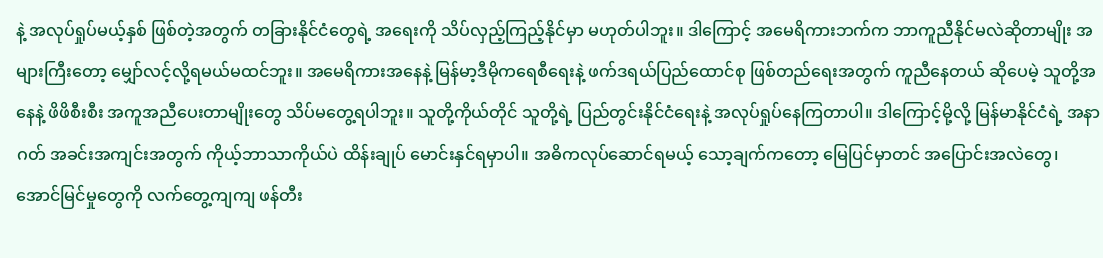နဲ့ အလုပ်ရှုပ်မယ့်နှစ် ဖြစ်တဲ့အတွက် တခြားနိုင်ငံတွေရဲ့ အရေးကို သိပ်လှည့်ကြည့်နိုင်မှာ မဟုတ်ပါဘူး။ ဒါကြောင့် အမေရိကားဘက်က ဘာကူညီနိုင်မလဲဆိုတာမျိုး အများကြီးတော့ မျှော်လင့်လို့ရမယ်မထင်ဘူး။ အမေရိကားအနေနဲ့ မြန်မာ့ဒီမိုကရေစီရေးနဲ့ ဖက်ဒရယ်ပြည်ထောင်စု ဖြစ်တည်ရေးအတွက် ကူညီနေတယ် ဆိုပေမဲ့ သူတို့အနေနဲ့ ဖိဖိစီးစီး အကူအညီပေးတာမျိုးတွေ သိပ်မတွေ့ရပါဘူး။ သူတို့ကိုယ်တိုင် သူတို့ရဲ့ ပြည်တွင်းနိုင်ငံရေးနဲ့ အလုပ်ရှုပ်နေကြတာပါ။ ဒါကြောင့်မို့လို့ မြန်မာနိုင်ငံရဲ့ အနာဂတ် အခင်းအကျင်းအတွက် ကိုယ့်ဘာသာကိုယ်ပဲ ထိန်းချုပ် မောင်းနှင်ရမှာပါ။ အဓိကလုပ်ဆောင်ရမယ့် သော့ချက်ကတော့ မြေပြင်မှာတင် အပြောင်းအလဲတွေ၊ အောင်မြင်မှုတွေကို လက်တွေ့ကျကျ ဖန်တီး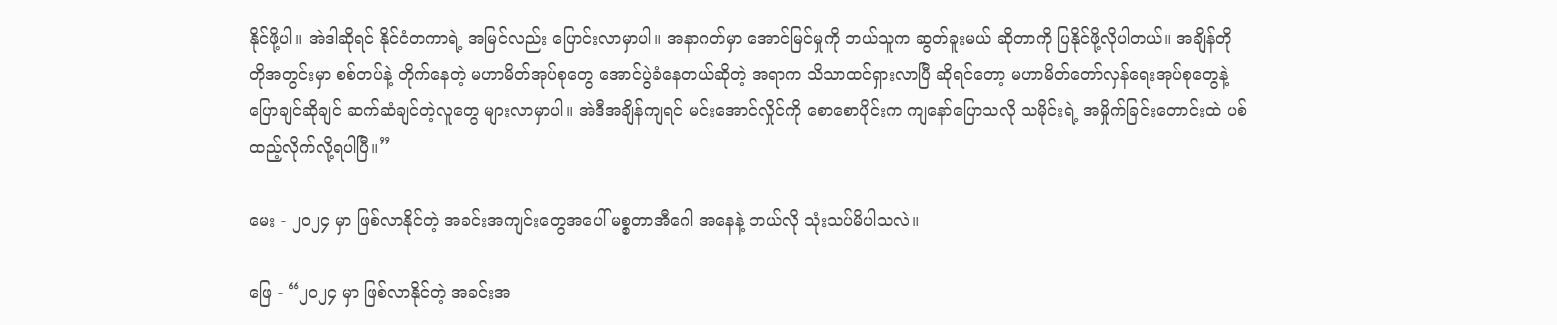နိုင်ဖို့ပါ။ အဲဒါဆိုရင် နိုင်ငံတကာရဲ့ အမြင်လည်း ပြောင်းလာမှာပါ။ အနာဂတ်မှာ အောင်မြင်မှုကို ဘယ်သူက ဆွတ်ခူးမယ် ဆိုတာကို ပြနိုင်ဖို့လိုပါတယ်။ အချိန်တိုတိုအတွင်းမှာ စစ်တပ်နဲ့ တိုက်နေတဲ့ မဟာမိတ်အုပ်စုတွေ အောင်ပွဲခံနေတယ်ဆိုတဲ့ အရာက သိသာထင်ရှားလာပြီ ဆိုရင်တော့ မဟာမိတ်တော်လှန်ရေးအုပ်စုတွေနဲ့ ပြောချင်ဆိုချင် ဆက်ဆံချင်တဲ့လူတွေ များလာမှာပါ။ အဲဒီအချိန်ကျရင် မင်းအောင်လှိုင်ကို စောစောပိုင်းက ကျနော်ပြောသလို သမိုင်းရဲ့ အမှိုက်ခြင်းတောင်းထဲ ပစ်ထည့်လိုက်လို့ရပါပြီ။”

မေး - ၂၀၂၄ မှာ ဖြစ်လာနိုင်တဲ့ အခင်းအကျင်းတွေအပေါ် မစ္စတာအီဂေါ အနေနဲ့ ဘယ်လို သုံးသပ်မိပါသလဲ။

ဖြေ - “၂၀၂၄ မှာ ဖြစ်လာနိုင်တဲ့ အခင်းအ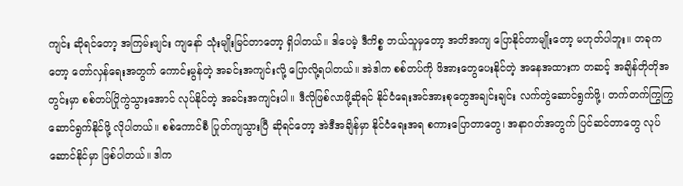ကျင်း ဆိုရင်တော့ အကြမ်းဖျင်း ကျနော် သုံးမျိုးမြင်တာတော့ ရှိပါတယ်။ ဒါပေမဲ့ ဒီကိစ္စ ဘယ်သူမှတော့ အတိအကျ ပြောနိုင်တာမျိုးတော့ မဟုတ်ပါဘူး။ တခုကတော့ တော်လှန်ရေးအတွက် ကောင်းမွန်တဲ့ အခင်းအကျင်းလို့ ပြောလို့ရပါတယ်။ အဲဒါက စစ်တပ်ကို ဖိအားတွေပေးနိုင်တဲ့ အနေအထားက တဆင့် အချိန်တိုတိုအတွင်းမှာ စစ်တပ်ပြိုကွဲသွားအောင် လုပ်နိုင်တဲ့ အခင်းအကျင်းပါ။ ဒီလိုဖြစ်လာဖို့ဆိုရင် နိုင်ငံရေးအင်အားစုတွေအချင်းချင်း လက်တွဲဆောင်ရွက်ဖို့၊ တက်တက်ကြွကြွ ဆောင်ရွက်နိုင်ဖို့ လိုပါတယ်။ စစ်ကောင်စီ ပြုတ်ကျသွားပြီ ဆိုရင်တော့ အဲဒီအချိန်မှာ နိုင်ငံရေးအရ စကားပြောတာတွေ၊ အနာဂတ်အတွက် ပြင်ဆင်တာတွေ လုပ်ဆောင်နိုင်မှာ ဖြစ်ပါတယ်။ ဒါက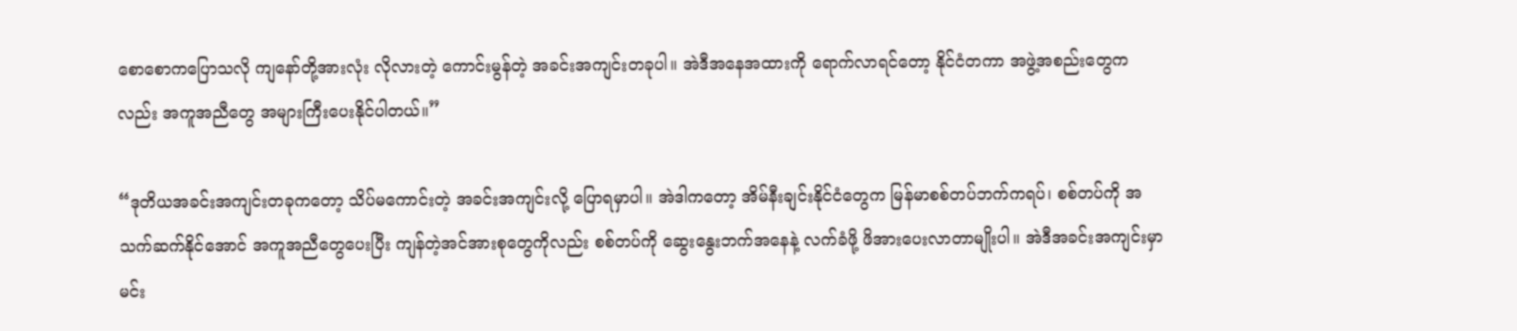စောစောကပြောသလို ကျနော်တို့အားလုံး လိုလားတဲ့ ကောင်းမွန်တဲ့ အခင်းအကျင်းတခုပါ။ အဲဒီအနေအထားကို ရောက်လာရင်တော့ နိုင်ငံတကာ အဖွဲ့အစည်းတွေကလည်း အကူအညီတွေ အများကြီးပေးနိုင်ပါတယ်။”

“ဒုတိယအခင်းအကျင်းတခုကတော့ သိပ်မကောင်းတဲ့ အခင်းအကျင်းလို့ ပြောရမှာပါ။ အဲဒါကတော့ အိမ်နီးချင်းနိုင်ငံတွေက မြန်မာစစ်တပ်ဘက်ကရပ်၊ စစ်တပ်ကို အသက်ဆက်နိုင်အောင် အကူအညီတွေပေးပြီး ကျန်တဲ့အင်အားစုတွေကိုလည်း စစ်တပ်ကို ဆွေးနွေးဘက်အနေနဲ့ လက်ခံဖို့ ဖိအားပေးလာတာမျိုးပါ။ အဲဒီအခင်းအကျင်းမှာ မင်း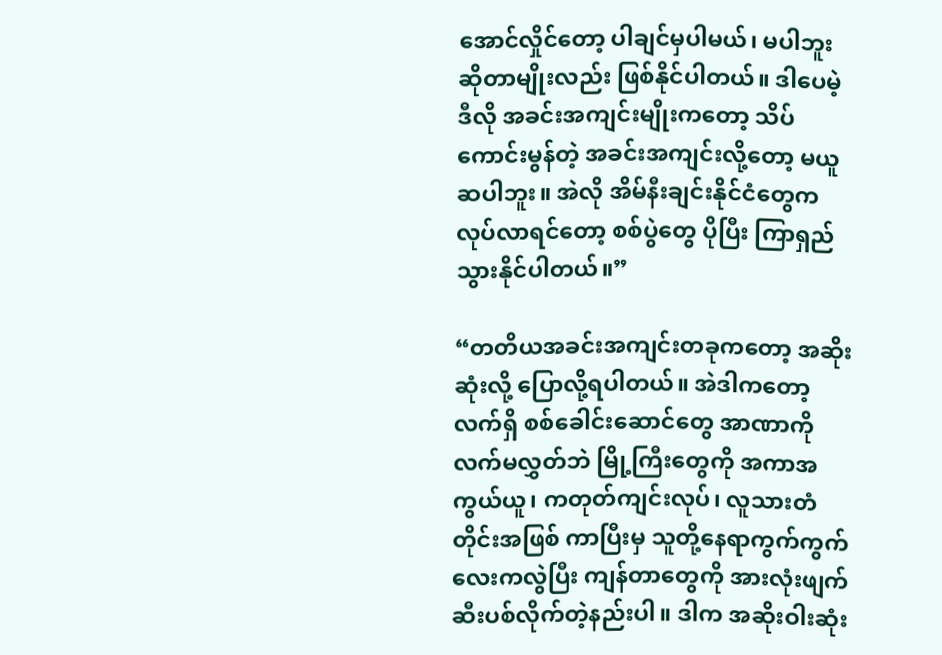အောင်လှိုင်တော့ ပါချင်မှပါမယ်၊ မပါဘူး ဆိုတာမျိုးလည်း ဖြစ်နိုင်ပါတယ်။ ဒါပေမဲ့ ဒီလို အခင်းအကျင်းမျိုးကတော့ သိပ်ကောင်းမွန်တဲ့ အခင်းအကျင်းလို့တော့ မယူဆပါဘူး။ အဲလို အိမ်နီးချင်းနိုင်ငံတွေက လုပ်လာရင်တော့ စစ်ပွဲတွေ ပိုပြီး ကြာရှည်သွားနိုင်ပါတယ်။”

“တတိယအခင်းအကျင်းတခုကတော့ အဆိုးဆုံးလို့ ပြောလို့ရပါတယ်။ အဲဒါကတော့ လက်ရှိ စစ်ခေါင်းဆောင်တွေ အာဏာကို လက်မလွှတ်ဘဲ မြို့ကြီးတွေကို အကာအကွယ်ယူ၊ ကတုတ်ကျင်းလုပ်၊ လူသားတံတိုင်းအဖြစ် ကာပြီးမှ သူတို့နေရာကွက်ကွက်လေးကလွဲပြီး ကျန်တာတွေကို အားလုံးဖျက်ဆီးပစ်လိုက်တဲ့နည်းပါ။ ဒါက အဆိုးဝါးဆုံး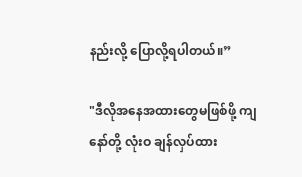နည်းလို့ ပြောလို့ရပါတယ်။”

"ဒီလိုအနေအထားတွေမဖြစ်ဖို့ ကျနော်တို့ လုံးဝ ချန်လှပ်ထား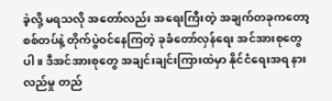ခဲ့လို့ မရသလို အတော်လည်း အရေးကြီးတဲ့ အချက်တခုကတော့ စစ်တပ်နဲ့ တိုက်ပွဲဝင်နေကြတဲ့ ခုခံတော်လှန်ရေး အင်အားစုတွေပါ။ ဒီအင်အားစုတွေ အချင်းချင်းကြားထဲမှာ နိုင်ငံရေးအရ နားလည်မှု တည်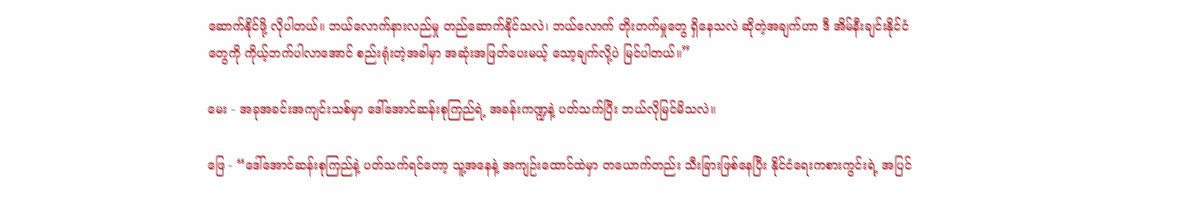ဆောက်နိုင်ဖို့ လိုပါတယ်။ ဘယ်လောက်နားလည်မှု တည်ဆောက်နိုင်သလဲ၊ ဘယ်လောက် တိုးတက်မှုတွေ ရှိနေသလဲ ဆိုတဲ့အချက်ဟာ ဒီ အိမ်နီးချင်းနိုင်ငံတွေကို ကိုယ့်ဘက်ပါလာအောင် စည်းရုံးတဲ့အခါမှာ အဆုံးအဖြတ်ပေးမယ့် သော့ချက်လို့ပဲ မြင်ပါတယ်။”

မေး - အခုအခင်းအကျင်းသစ်မှာ ဒေါ်အောင်ဆန်းစုကြည်ရဲ့ အခန်းကဏ္ဍနဲ့ ပတ်သက်ပြီး ဘယ်လိုမြင်မိသလဲ။

ဖြေ - “ဒေါ်အောင်ဆန်းစုကြည်နဲ့ ပတ်သက်ရင်တော့ သူ့အနေနဲ့ အကျဉ်းထောင်ထဲမှာ တယောက်တည်း သီးခြားဖြစ်နေပြီး နိုင်ငံရေးကစားကွင်းရဲ့ အပြင်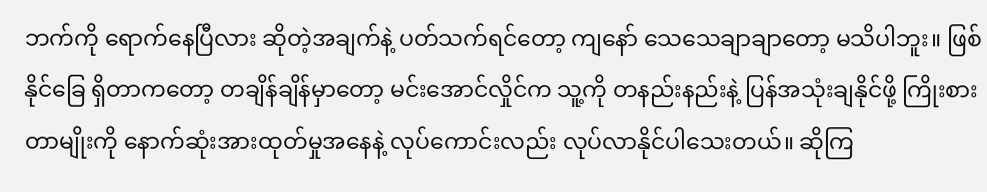ဘက်ကို ရောက်နေပြီလား ဆိုတဲ့အချက်နဲ့ ပတ်သက်ရင်တော့ ကျနော် သေသေချာချာတော့ မသိပါဘူး။ ဖြစ်နိုင်ခြေ ရှိတာကတော့ တချိန်ချိန်မှာတော့ မင်းအောင်လှိုင်က သူ့ကို တနည်းနည်းနဲ့ ပြန်အသုံးချနိုင်ဖို့ ကြိုးစားတာမျိုးကို နောက်ဆုံးအားထုတ်မှုအနေနဲ့ လုပ်ကောင်းလည်း လုပ်လာနိုင်ပါသေးတယ်။ ဆိုကြ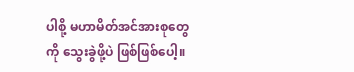ပါစို့ မဟာမိတ်အင်အားစုတွေကို သွေးခွဲဖို့ပဲ ဖြစ်ဖြစ်ပေါ့။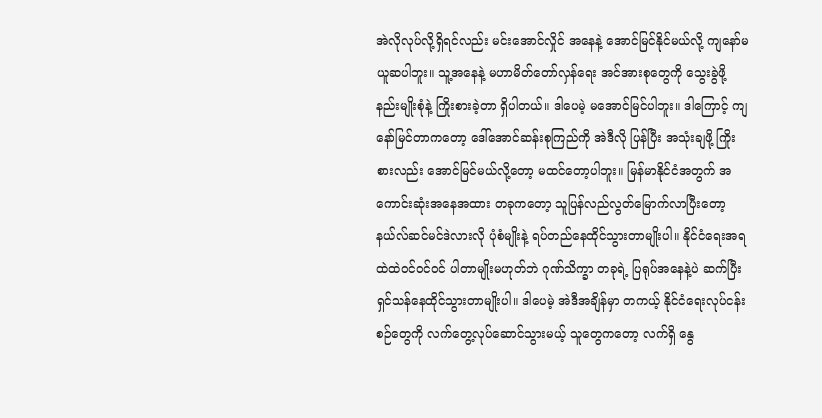အဲလိုလုပ်လို့ရှိရင်လည်း မင်းအောင်လှိုင် အနေနဲ့ အောင်မြင်နိုင်မယ်လို့ ကျနော်မယူဆပါဘူး။ သူ့အနေနဲ့ မဟာမိတ်တော်လှန်ရေး အင်အားစုတွေကို သွေးခွဲဖို့ နည်းမျိုးစုံနဲ့ ကြိုးစားခဲ့တာ ရှိပါတယ်။ ဒါပေမဲ့ မအောင်မြင်ပါဘူး။ ဒါကြောင့် ကျနော်မြင်တာကတော့ ဒေါ်အောင်ဆန်းစုကြည်ကို အဲဒီလို ပြန်ပြီး အသုံးချဖို့ ကြိုးစားလည်း အောင်မြင်မယ်လို့တော့ မထင်တော့ပါဘူး။ မြန်မာနိုင်ငံအတွက် အကောင်းဆုံးအနေအထား တခုကတော့ သူပြန်လည်လွတ်မြောက်လာပြီးတော့ နယ်လ်ဆင်မင်ဒဲလားလို ပုံစံမျိုးနဲ့ ရပ်တည်နေထိုင်သွားတာမျိုးပါ။ နိုင်ငံရေးအရ ထဲထဲဝင်ဝင်ဝင် ပါတာမျိုးမဟုတ်ဘဲ ဂုဏ်သိက္ခာ တခုရဲ့ ပြရုပ်အနေနဲ့ပဲ ဆက်ပြီး ရှင်သန်နေထိုင်သွားတာမျိုးပါ။ ဒါပေမဲ့ အဲဒီအချိန်မှာ တကယ့် နိုင်ငံရေးလုပ်ငန်းစဉ်တွေကို လက်တွေ့လုပ်ဆောင်သွားမယ့် သူတွေကတော့ လက်ရှိ နွေ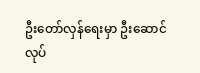ဦးတော်လှန်ရေးမှာ ဦးဆောင်လုပ်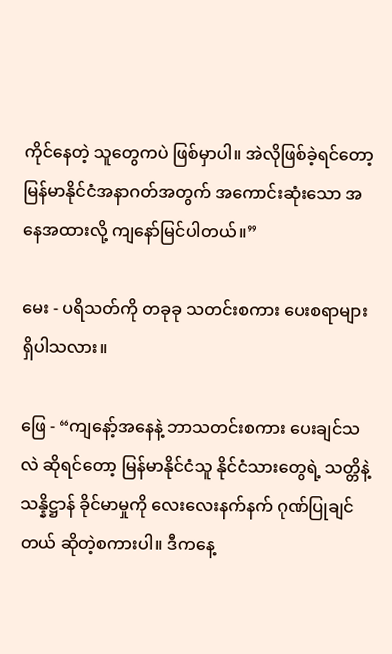ကိုင်နေတဲ့ သူတွေကပဲ ဖြစ်မှာပါ။ အဲလိုဖြစ်ခဲ့ရင်တော့ မြန်မာနိုင်ငံအနာဂတ်အတွက် အကောင်းဆုံးသော အနေအထားလို့ ကျနော်မြင်ပါတယ်။”

မေး - ပရိသတ်ကို တခုခု သတင်းစကား ပေးစရာများ ရှိပါသလား။

ဖြေ - “ကျနော့်အနေနဲ့ ဘာသတင်းစကား ပေးချင်သလဲ ဆိုရင်တော့ မြန်မာနိုင်ငံသူ နိုင်ငံသားတွေရဲ့ သတ္တိနဲ့ သန္နိဋ္ဌာန် ခိုင်မာမှုကို လေးလေးနက်နက် ဂုဏ်ပြုချင်တယ် ဆိုတဲ့စကားပါ။ ဒီကနေ့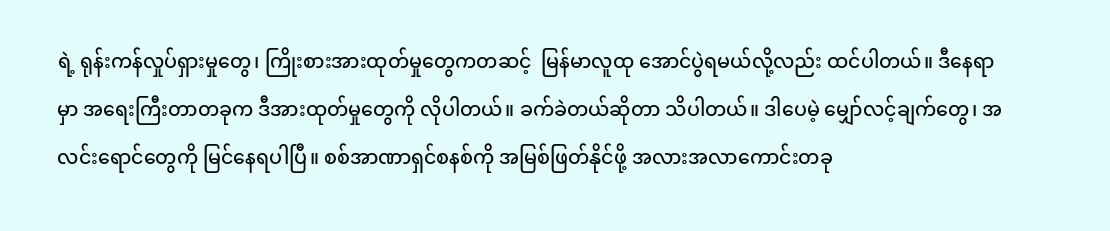ရဲ့ ရုန်းကန်လှုပ်ရှားမှုတွေ၊ ကြိုးစားအားထုတ်မှုတွေကတဆင့်  မြန်မာလူထု အောင်ပွဲရမယ်လို့လည်း ထင်ပါတယ်။ ဒီနေရာမှာ အရေးကြီးတာတခုက ဒီအားထုတ်မှုတွေကို လိုပါတယ်။ ခက်ခဲတယ်ဆိုတာ သိပါတယ်။ ဒါပေမဲ့ မျှော်လင့်ချက်တွေ၊ အလင်းရောင်တွေကို မြင်နေရပါပြီ။ စစ်အာဏာရှင်စနစ်ကို အမြစ်ဖြတ်နိုင်ဖို့ အလားအလာကောင်းတခု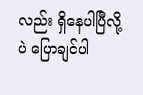လည်း ရှိနေပါပြီလို့ပဲ ပြောချင်ပါ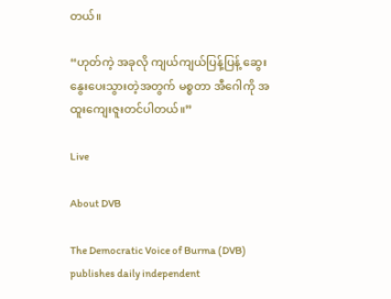တယ်။

“ဟုတ်ကဲ့ အခုလို ကျယ်ကျယ်ပြန့်ပြန့် ဆွေးနွေးပေးသွားတဲ့အတွက် မစ္စတာ အီဂေါကို အထူးကျေးဇူးတင်ပါတယ်။”

Live

About DVB

The Democratic Voice of Burma (DVB) publishes daily independent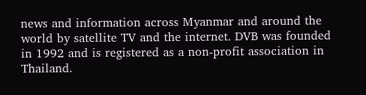news and information across Myanmar and around the world by satellite TV and the internet. DVB was founded in 1992 and is registered as a non-profit association in Thailand.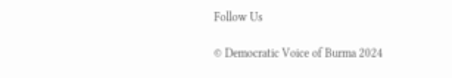Follow Us

© Democratic Voice of Burma 2024